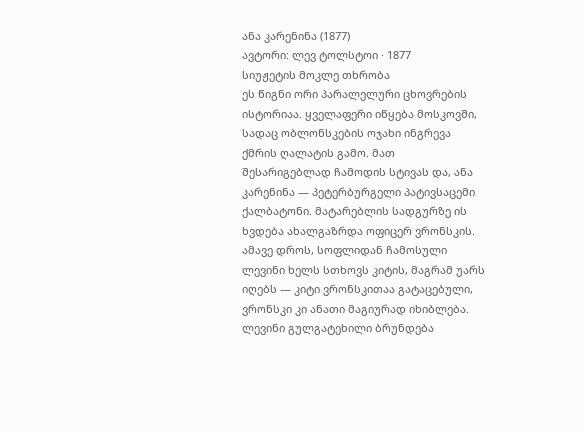ანა კარენინა (1877)
ავტორი: ლევ ტოლსტოი · 1877
სიუჟეტის მოკლე თხრობა
ეს წიგნი ორი პარალელური ცხოვრების ისტორიაა. ყველაფერი იწყება მოსკოვში, სადაც ობლონსკების ოჯახი ინგრევა ქმრის ღალატის გამო. მათ შესარიგებლად ჩამოდის სტივას და, ანა კარენინა — პეტერბურგელი პატივსაცემი ქალბატონი. მატარებლის სადგურზე ის ხვდება ახალგაზრდა ოფიცერ ვრონსკის. ამავე დროს, სოფლიდან ჩამოსული ლევინი ხელს სთხოვს კიტის, მაგრამ უარს იღებს — კიტი ვრონსკითაა გატაცებული, ვრონსკი კი ანათი მაგიურად იხიბლება.
ლევინი გულგატეხილი ბრუნდება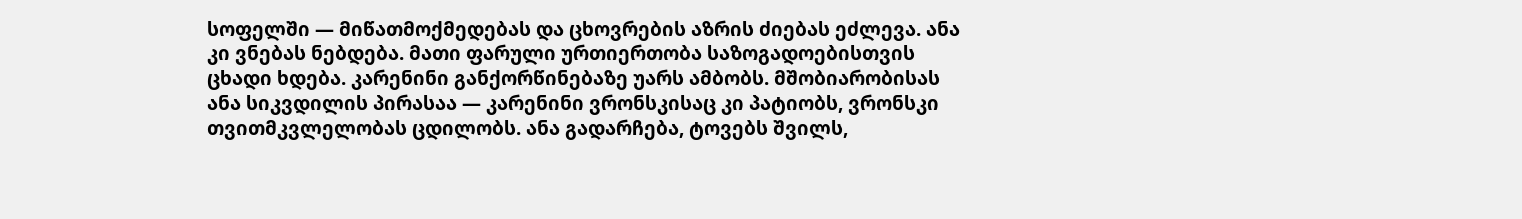სოფელში — მიწათმოქმედებას და ცხოვრების აზრის ძიებას ეძლევა. ანა კი ვნებას ნებდება. მათი ფარული ურთიერთობა საზოგადოებისთვის ცხადი ხდება. კარენინი განქორწინებაზე უარს ამბობს. მშობიარობისას ანა სიკვდილის პირასაა — კარენინი ვრონსკისაც კი პატიობს, ვრონსკი თვითმკვლელობას ცდილობს. ანა გადარჩება, ტოვებს შვილს,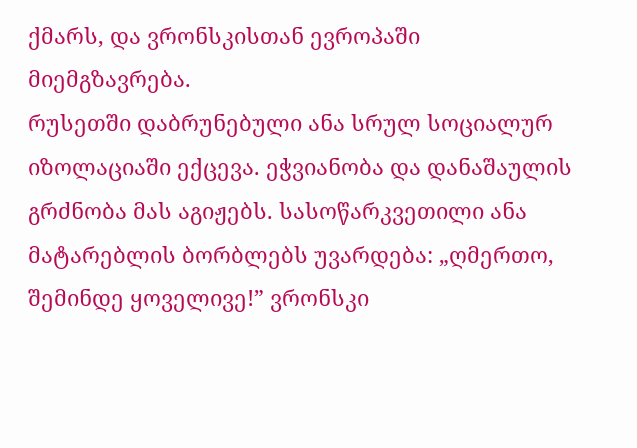ქმარს, და ვრონსკისთან ევროპაში მიემგზავრება.
რუსეთში დაბრუნებული ანა სრულ სოციალურ იზოლაციაში ექცევა. ეჭვიანობა და დანაშაულის გრძნობა მას აგიჟებს. სასოწარკვეთილი ანა მატარებლის ბორბლებს უვარდება: „ღმერთო, შემინდე ყოველივე!” ვრონსკი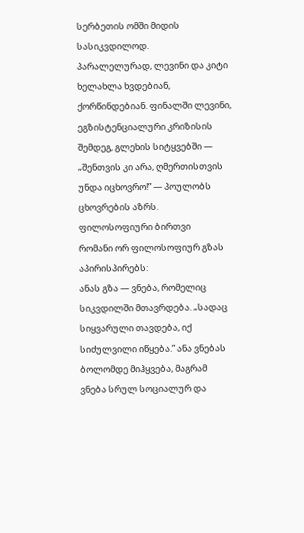სერბეთის ომში მიდის სასიკვდილოდ.
პარალელურად, ლევინი და კიტი ხელახლა ხვდებიან, ქორწინდებიან. ფინალში ლევინი, ეგზისტენციალური კრიზისის შემდეგ, გლეხის სიტყვებში — „შენთვის კი არა, ღმერთისთვის უნდა იცხოვრო!” — პოულობს ცხოვრების აზრს.
ფილოსოფიური ბირთვი
რომანი ორ ფილოსოფიურ გზას აპირისპირებს:
ანას გზა — ვნება, რომელიც სიკვდილში მთავრდება. „სადაც სიყვარული თავდება, იქ სიძულვილი იწყება.” ანა ვნებას ბოლომდე მიჰყვება, მაგრამ ვნება სრულ სოციალურ და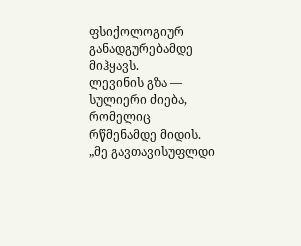ფსიქოლოგიურ განადგურებამდე მიჰყავს.
ლევინის გზა — სულიერი ძიება, რომელიც რწმენამდე მიდის. „მე გავთავისუფლდი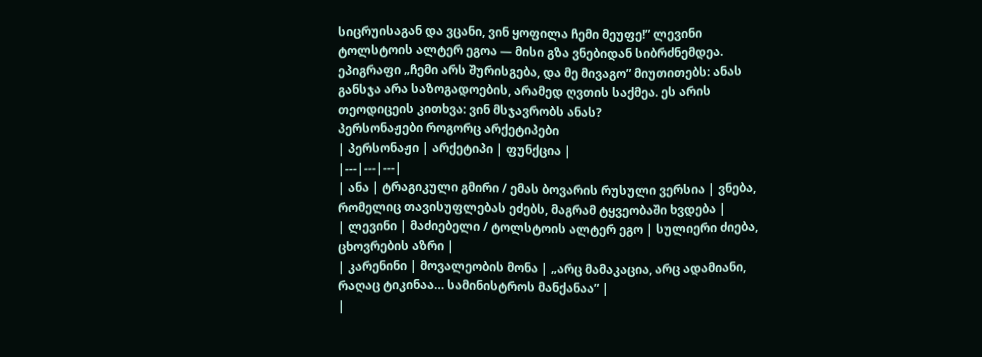სიცრუისაგან და ვცანი, ვინ ყოფილა ჩემი მეუფე!” ლევინი ტოლსტოის ალტერ ეგოა — მისი გზა ვნებიდან სიბრძნემდეა.
ეპიგრაფი „ჩემი არს შურისგება, და მე მივაგო” მიუთითებს: ანას განსჯა არა საზოგადოების, არამედ ღვთის საქმეა. ეს არის თეოდიცეის კითხვა: ვინ მსჯავრობს ანას?
პერსონაჟები როგორც არქეტიპები
| პერსონაჟი | არქეტიპი | ფუნქცია |
|---|---|---|
| ანა | ტრაგიკული გმირი / ემას ბოვარის რუსული ვერსია | ვნება, რომელიც თავისუფლებას ეძებს, მაგრამ ტყვეობაში ხვდება |
| ლევინი | მაძიებელი / ტოლსტოის ალტერ ეგო | სულიერი ძიება, ცხოვრების აზრი |
| კარენინი | მოვალეობის მონა | „არც მამაკაცია, არც ადამიანი, რაღაც ტიკინაა… სამინისტროს მანქანაა” |
|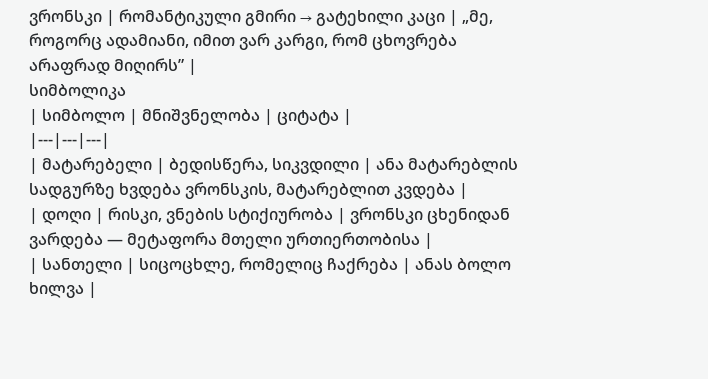ვრონსკი | რომანტიკული გმირი → გატეხილი კაცი | „მე, როგორც ადამიანი, იმით ვარ კარგი, რომ ცხოვრება არაფრად მიღირს” |
სიმბოლიკა
| სიმბოლო | მნიშვნელობა | ციტატა |
|---|---|---|
| მატარებელი | ბედისწერა, სიკვდილი | ანა მატარებლის სადგურზე ხვდება ვრონსკის, მატარებლით კვდება |
| დოღი | რისკი, ვნების სტიქიურობა | ვრონსკი ცხენიდან ვარდება — მეტაფორა მთელი ურთიერთობისა |
| სანთელი | სიცოცხლე, რომელიც ჩაქრება | ანას ბოლო ხილვა |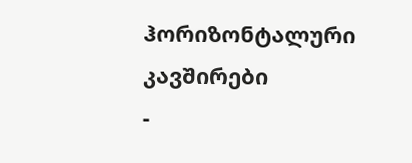ჰორიზონტალური კავშირები
-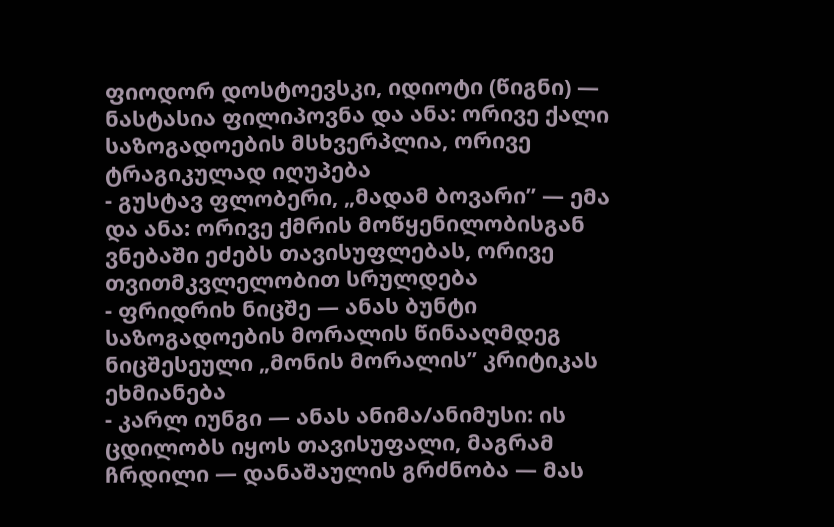ფიოდორ დოსტოევსკი, იდიოტი (წიგნი) — ნასტასია ფილიპოვნა და ანა: ორივე ქალი საზოგადოების მსხვერპლია, ორივე ტრაგიკულად იღუპება
- გუსტავ ფლობერი, „მადამ ბოვარი” — ემა და ანა: ორივე ქმრის მოწყენილობისგან ვნებაში ეძებს თავისუფლებას, ორივე თვითმკვლელობით სრულდება
- ფრიდრიხ ნიცშე — ანას ბუნტი საზოგადოების მორალის წინააღმდეგ ნიცშესეული „მონის მორალის” კრიტიკას ეხმიანება
- კარლ იუნგი — ანას ანიმა/ანიმუსი: ის ცდილობს იყოს თავისუფალი, მაგრამ ჩრდილი — დანაშაულის გრძნობა — მას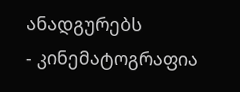ანადგურებს
- კინემატოგრაფია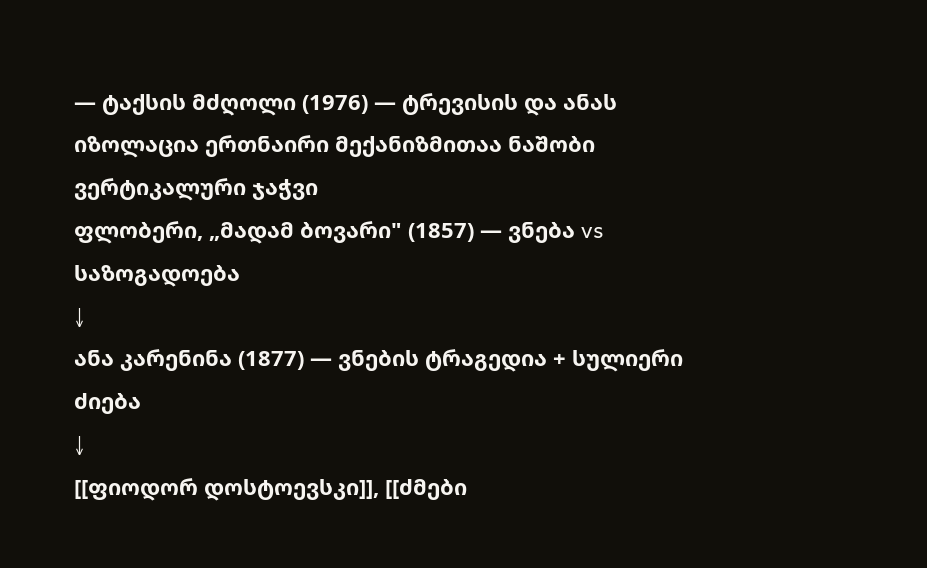— ტაქსის მძღოლი (1976) — ტრევისის და ანას იზოლაცია ერთნაირი მექანიზმითაა ნაშობი
ვერტიკალური ჯაჭვი
ფლობერი, „მადამ ბოვარი" (1857) — ვნება vs საზოგადოება
↓
ანა კარენინა (1877) — ვნების ტრაგედია + სულიერი ძიება
↓
[[ფიოდორ დოსტოევსკი]], [[ძმები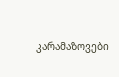კარამაზოვები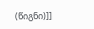(წიგნი)]]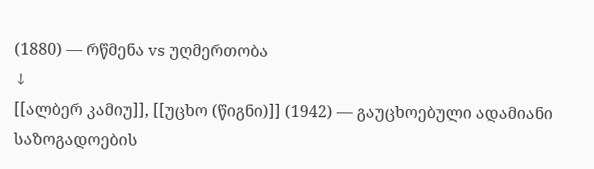(1880) — რწმენა vs უღმერთობა
↓
[[ალბერ კამიუ]], [[უცხო (წიგნი)]] (1942) — გაუცხოებული ადამიანი საზოგადოების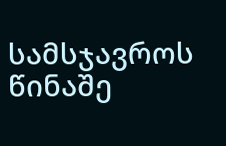სამსჯავროს წინაშე